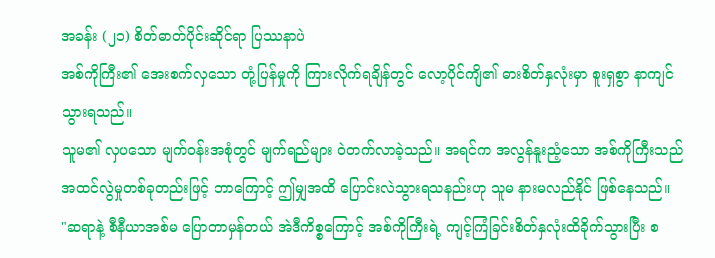အခန်း (၂၁) စိတ်ဓာတ်ပိုင်းဆိုင်ရာ ပြဿနာပဲ
အစ်ကိုကြီး၏ အေးစက်လှသော တုံ့ပြန်မှုကို ကြားလိုက်ရချိန်တွင် လော့ပိုင်ကျိ၏ ဓားစိတ်နှလုံးမှာ စူးရှစွာ နာကျင်သွားရသည်။
သူမ၏ လှပသော မျက်ဝန်းအစုံတွင် မျက်ရည်များ ဝဲတက်လာခဲ့သည်။ အရင်က အလွန်နူးညံ့သော အစ်ကိုကြီးသည် အထင်လွဲမှုတစ်ခုတည်းဖြင့် ဘာကြောင့် ဤမျှအထိ ပြောင်းလဲသွားရသနည်းဟု သူမ နားမလည်နိုင် ဖြစ်နေသည်။
"ဆရာနဲ့ စီနီယာအစ်မ ပြောတာမှန်တယ် အဲဒီကိစ္စကြောင့် အစ်ကိုကြီးရဲ့ ကျင့်ကြံခြင်းစိတ်နှလုံးထိခိုက်သွားပြီး စ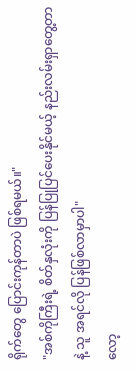ရိုက်တွေ ပြောင်းကုန်တာပဲ ဖြစ်ရမယ်။"
"အစ်ကိုကြီးရဲ့ စိတ်နှလုံးကို ပြန်ပြုပြင်ပေးနိုင်မယ့် နည်းလမ်းရှာတွေ့တာနဲ့ သူ အရင်လို ပြန်ဖြစ်လာမှာပါ"
လော့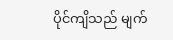ပိုင်ကျိသည် မျက်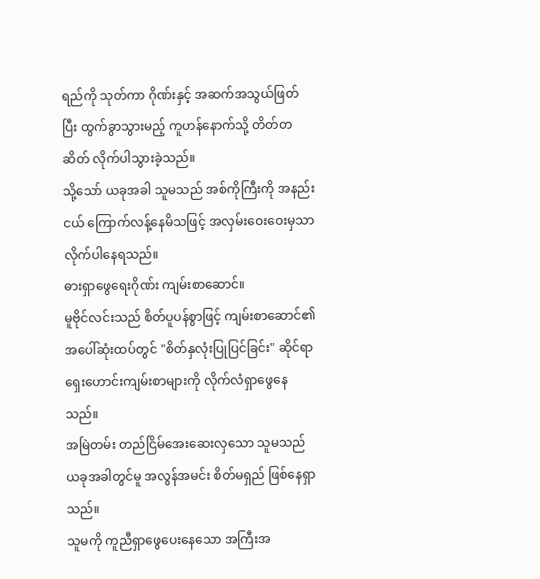ရည်ကို သုတ်ကာ ဂိုဏ်းနှင့် အဆက်အသွယ်ဖြတ်ပြီး ထွက်ခွာသွားမည့် ကူဟန်နောက်သို့ တိတ်တဆိတ် လိုက်ပါသွားခဲ့သည်။
သို့သော် ယခုအခါ သူမသည် အစ်ကိုကြီးကို အနည်းငယ် ကြောက်လန့်နေမိသဖြင့် အလှမ်းဝေးဝေးမှသာ လိုက်ပါနေရသည်။
ဓားရှာဖွေရေးဂိုဏ်း ကျမ်းစာဆောင်။
မူဗိုင်လင်းသည် စိတ်ပူပန်စွာဖြင့် ကျမ်းစာဆောင်၏ အပေါ်ဆုံးထပ်တွင် "စိတ်နှလုံးပြုပြင်ခြင်း" ဆိုင်ရာ ရှေးဟောင်းကျမ်းစာများကို လိုက်လံရှာဖွေနေသည်။
အမြဲတမ်း တည်ငြိမ်အေးဆေးလှသော သူမသည် ယခုအခါတွင်မူ အလွန်အမင်း စိတ်မရှည် ဖြစ်နေရှာသည်။
သူမကို ကူညီရှာဖွေပေးနေသော အကြီးအ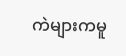ကဲများကမူ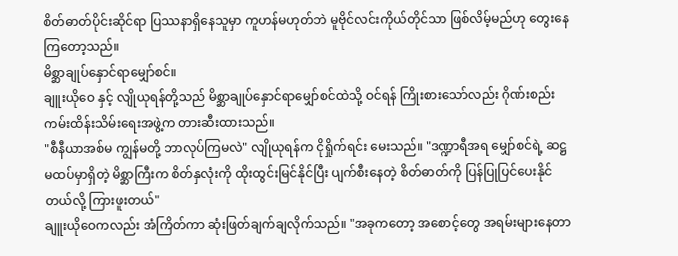စိတ်ဓာတ်ပိုင်းဆိုင်ရာ ပြဿနာရှိနေသူမှာ ကူဟန်မဟုတ်ဘဲ မူဗိုင်လင်းကိုယ်တိုင်သာ ဖြစ်လိမ့်မည်ဟု တွေးနေကြတော့သည်။
မိစ္ဆာချုပ်နှောင်ရာမျှော်စင်။
ချူးယိုဝေ နှင့် လျိုယုရန်တို့သည် မိစ္ဆာချုပ်နှောင်ရာမျှော်စင်ထဲသို့ ဝင်ရန် ကြိုးစားသော်လည်း ဂိုဏ်းစည်းကမ်းထိန်းသိမ်းရေးအဖွဲ့က တားဆီးထားသည်။
"စီနီယာအစ်မ ကျွန်မတို့ ဘာလုပ်ကြမလဲ" လျိုယုရန်က ငိုရှိုက်ရင်း မေးသည်။ "ဒဏ္ဍာရီအရ မျှော်စင်ရဲ့ ဆဋ္ဌမထပ်မှာရှိတဲ့ မိစ္ဆာကြီးက စိတ်နှလုံးကို ထိုးထွင်းမြင်နိုင်ပြီး ပျက်စီးနေတဲ့ စိတ်ဓာတ်ကို ပြန်ပြုပြင်ပေးနိုင်တယ်လို့ ကြားဖူးတယ်"
ချူးယိုဝေကလည်း အံကြိတ်ကာ ဆုံးဖြတ်ချက်ချလိုက်သည်။ "အခုကတော့ အစောင့်တွေ အရမ်းများနေတာ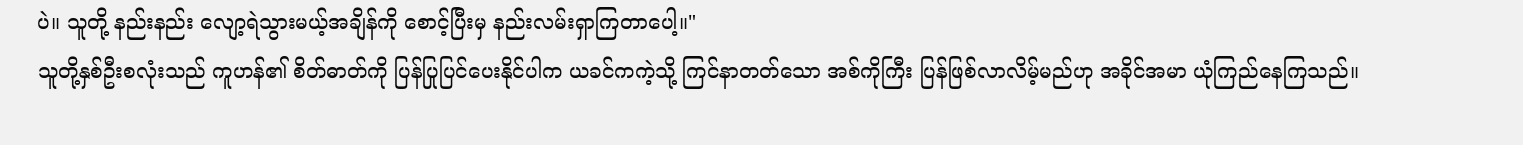ပဲ။ သူတို့ နည်းနည်း လျော့ရဲသွားမယ့်အချိန်ကို စောင့်ပြီးမှ နည်းလမ်းရှာကြတာပေါ့။"
သူတို့နှစ်ဦးစလုံးသည် ကူဟန်၏ စိတ်ဓာတ်ကို ပြန်ပြုပြင်ပေးနိုင်ပါက ယခင်ကကဲ့သို့ ကြင်နာတတ်သော အစ်ကိုကြီး ပြန်ဖြစ်လာလိမ့်မည်ဟု အခိုင်အမာ ယုံကြည်နေကြသည်။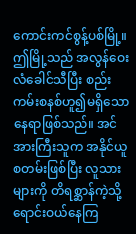ကောင်းကင်စွန့်ပစ်မြို့။
ဤမြို့သည် အလွန်ဝေးလံခေါင်သီပြီး စည်းကမ်းစနစ်ဟူ၍မရှိသော နေရာဖြစ်သည်။ အင်အားကြီးသူက အနိုင်ယူစတမ်းဖြစ်ပြီး လူသားများကို တိရစ္ဆာန်ကဲ့သို့ ရောင်းဝယ်နေကြ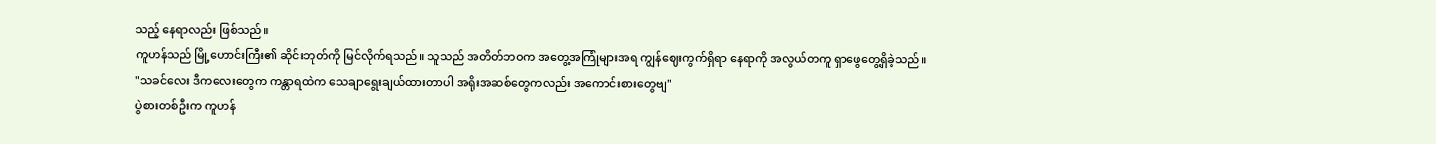သည့် နေရာလည်း ဖြစ်သည်။
ကူဟန်သည် မြို့ဟောင်းကြီး၏ ဆိုင်းဘုတ်ကို မြင်လိုက်ရသည်။ သူသည် အတိတ်ဘဝက အတွေ့အကြုံများအရ ကျွန်ဈေးကွက်ရှိရာ နေရာကို အလွယ်တကူ ရှာဖွေတွေ့ရှိခဲ့သည်။
"သခင်လေး ဒီကလေးတွေက ကန္တာရထဲက သေချာရွေးချယ်ထားတာပါ အရိုးအဆစ်တွေကလည်း အကောင်းစားတွေဗျ"
ပွဲစားတစ်ဦးက ကူဟန်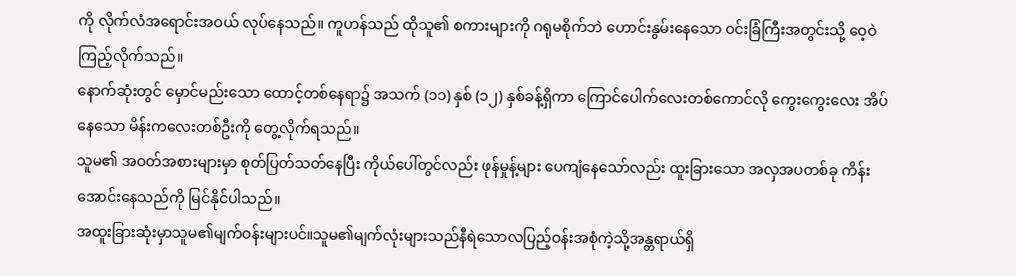ကို လိုက်လံအရောင်းအဝယ် လုပ်နေသည်။ ကူဟန်သည် ထိုသူ၏ စကားများကို ဂရုမစိုက်ဘဲ ဟောင်းနွမ်းနေသော ဝင်းခြံကြီးအတွင်းသို့ ဝေ့ဝဲကြည့်လိုက်သည်။
နောက်ဆုံးတွင် မှောင်မည်းသော ထောင့်တစ်နေရာ၌ အသက် (၁၁) နှစ် (၁၂) နှစ်ခန့်ရှိကာ ကြောင်ပေါက်လေးတစ်ကောင်လို ကွေးကွေးလေး အိပ်နေသော မိန်းကလေးတစ်ဦးကို တွေ့လိုက်ရသည်။
သူမ၏ အဝတ်အစားများမှာ စုတ်ပြတ်သတ်နေပြီး ကိုယ်ပေါ်တွင်လည်း ဖုန်မှုန့်များ ပေကျံနေသော်လည်း ထူးခြားသော အလှအပတစ်ခု ကိန်းအောင်းနေသည်ကို မြင်နိုင်ပါသည်။
အထူးခြားဆုံးမှာသူမ၏မျက်ဝန်းများပင်။သူမ၏မျက်လုံးများသည်နီရဲသောလပြည့်ဝန်းအစုံကဲ့သို့အန္တရာယ်ရှိ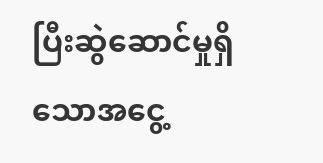ပြီးဆွဲဆောင်မှုရှိသောအငွေ့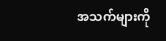အသက်များကို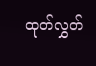ထုတ်လွှတ်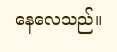နေလေသည်။